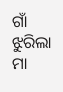ଗାଁ ଝୁରିଲା ମା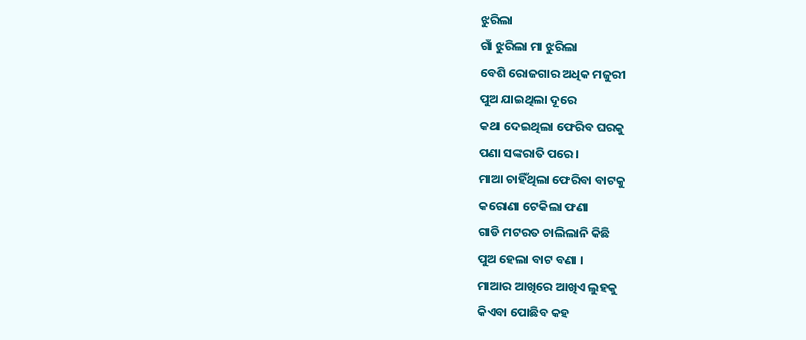ଝୁରିଲା
ଗାଁ ଝୁରିଲା ମା ଝୁରିଲା
ବେଶି ରୋଜଗାର ଅଧିକ ମଜୁରୀ
ପୁଅ ଯାଇଥିଲା ଦୂରେ
କଥା ଦେଇଥିଲା ଫେରିବ ଘରକୁ
ପଣା ସଙ୍କରାତି ପରେ ।
ମାଆ ଚାହିଁଥିଲା ଫେରିବା ବାଟକୁ
କରୋଣା ଟେକିଲା ଫଣା
ଗାଡି ମଟରତ ଚାଲିଲାନି କିଛି
ପୁଅ ହେଲା ବାଟ ବଣା ।
ମାଆର ଆଖିରେ ଆଖିଏ ଲୁହକୁ
କିଏବା ପୋଛିବ କହ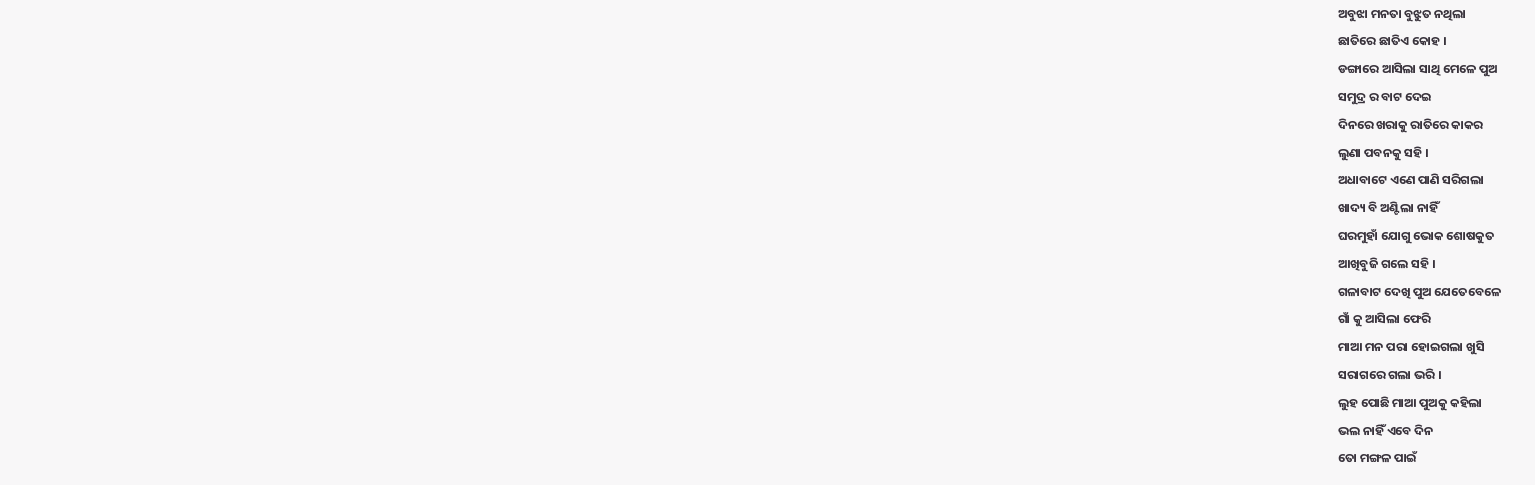ଅବୁଝା ମନତା ବୁଝୁତ ନଥିଲା
ଛାତିରେ ଛାତିଏ କୋହ ।
ଡଙ୍ଗାରେ ଆସିଲା ସାଥି ମେଳେ ପୁଅ
ସମୁଦ୍ର ର ବାଟ ଦେଇ
ଦିନରେ ଖରାକୁ ରାତିରେ କାକର
ଲୁଣା ପବନକୁ ସହି ।
ଅଧାବାଟେ ଏଣେ ପାଣି ସରିଗଲା
ଖାଦ୍ୟ ବି ଅଣ୍ଟିଲା ନାହିଁ
ଘରମୁହାଁ ଯୋଗୁ ଭୋକ ଶୋଷକୁତ
ଆଖିବୁଜି ଗଲେ ସହି ।
ଗଳାବାଟ ଦେଖି ପୁଅ ଯେତେବେଳେ
ଗାଁ କୁ ଆସିଲା ଫେରି
ମାଆ ମନ ପରା ହୋଇଗଲା ଖୁସି
ସରାଗରେ ଗଲା ଭରି ।
ଲୁହ ପୋଛି ମାଆ ପୁଅକୁ କହିଲା
ଭଲ ନାହିଁ ଏବେ ଦିନ
ତୋ ମଙ୍ଗଳ ପାଇଁ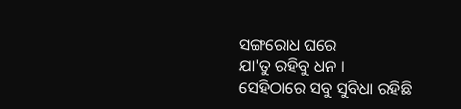ସଙ୍ଗରୋଧ ଘରେ
ଯା'ତୁ ରହିବୁ ଧନ ।
ସେହିଠାରେ ସବୁ ସୁବିଧା ରହିଛି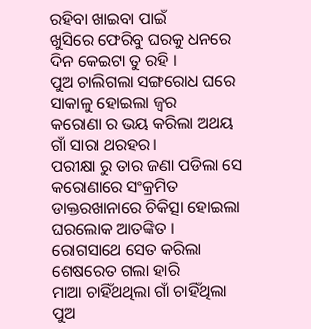ରହିବା ଖାଇବା ପାଇଁ
ଖୁସିରେ ଫେରିବୁ ଘରକୁ ଧନରେ
ଦିନ କେଇଟା ତୁ ରହି ।
ପୁଅ ଚାଲିଗଲା ସଙ୍ଗରୋଧ ଘରେ
ସାକାଳୁ ହୋଇଲା ଜ୍ବର
କରୋଣା ର ଭୟ କରିଲା ଅଥୟ
ଗାଁ ସାରା ଥରହର।
ପରୀକ୍ଷା ରୁ ତାର ଜଣା ପଡିଲା ସେ
କରୋଣାରେ ସଂକ୍ରମିତ
ଡାକ୍ତରଖାନାରେ ଚିକିତ୍ସା ହୋଇଲା
ଘରଲୋକ ଆତଙ୍କିତ ।
ରୋଗସାଥେ ସେତ କରିଲା
ଶେଷରେତ ଗଲା ହାରି
ମାଆ ଚାହିଁଥଥିଲା ଗାଁ ଚାହିଁଥିଲା
ପୁଅ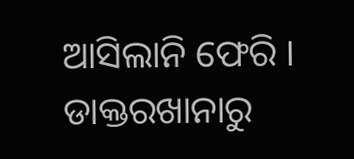ଆସିଲାନି ଫେରି ।
ଡାକ୍ତରଖାନାରୁ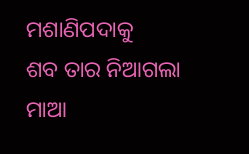ମଶାଣିପଦାକୁ
ଶବ ତାର ନିଆଗଲା
ମାଆ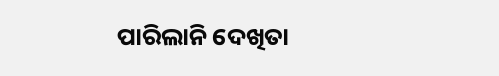ପାରିଲାନି ଦେଖିତା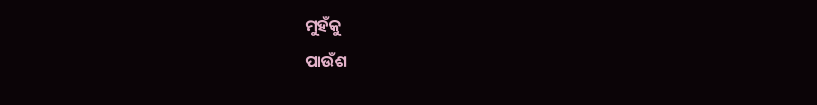ମୁହଁକୁ
ପାଉଁଶ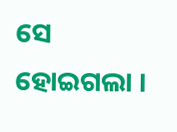ସେ ହୋଇଗଲା ।